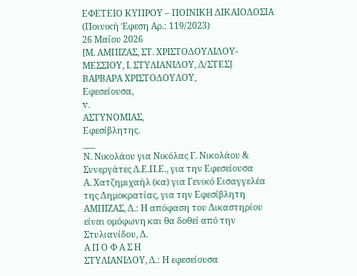ΕΦΕΤΕΙΟ ΚΥΠΡΟΥ – ΠΟΙΝΙΚΗ ΔΙΚΑΙΟΔΟΣΙΑ
(Ποινική Έφεση Αρ.: 119/2023)
26 Μαΐου 2026
[Μ. ΑΜΠΙΖΑΣ, ΣΤ. ΧΡΙΣΤΟΔΟΥΛΙΔΟΥ-ΜΕΣΣΙΟΥ, Ι. ΣΤΥΛΙΑΝΙΔΟΥ, Δ/ΣΤΕΣ]
ΒΑΡΒΑΡΑ ΧΡΙΣΤΟΔΟΥΛΟΥ,
Εφεσείουσα,
v.
ΑΣΤΥΝΟΜΙΑΣ,
Εφεσίβλητης.
___
Ν. Νικολάου για Νικόλας Γ. Νικολάου & Συνεργάτες Δ.Ε.Π.Ε., για την Εφεσείουσα
Α. Χατζημιχαήλ (κα) για Γενικό Εισαγγελέα της Δημοκρατίας, για την Εφεσίβλητη
ΑΜΠΙΖΑΣ, Δ.: Η απόφαση του Δικαστηρίου είναι ομόφωνη και θα δοθεί από την Στυλιανίδου, Δ.
Α Π Ο Φ Α Σ Η
ΣΤΥΛΙΑΝΙΔΟΥ, Δ.: Η εφεσείουσα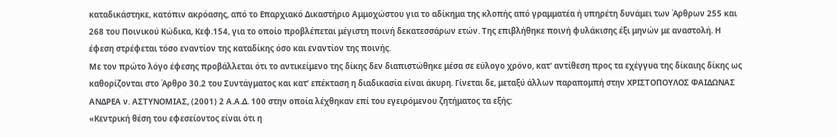καταδικάστηκε, κατόπιν ακρόασης, από το Επαρχιακό Δικαστήριο Αμμοχώστου για το αδίκημα της κλοπής από γραμματέα ή υπηρέτη δυνάμει των Άρθρων 255 και 268 του Ποινικού Κώδικα, Κεφ.154, για το οποίο προβλέπεται μέγιστη ποινή δεκατεσσάρων ετών. Της επιβλήθηκε ποινή φυλάκισης έξι μηνών με αναστολή. Η έφεση στρέφεται τόσο εναντίον της καταδίκης όσο και εναντίον της ποινής.
Με τον πρώτο λόγο έφεσης προβάλλεται ότι το αντικείμενο της δίκης δεν διαπιστώθηκε μέσα σε εύλογο χρόνο, κατ' αντίθεση προς τα εχέγγυα της δίκαιης δίκης ως καθορίζονται στο Άρθρο 30.2 του Συντάγματος και κατ’ επέκταση η διαδικασία είναι άκυρη. Γίνεται δε, μεταξύ άλλων παραπομπή στην XΡΙΣΤΟΠΟΥΛΟΣ ΦΑΙΔΩΝΑΣ AΝΔΡΕΑ ν. AΣΤΥΝΟΜΙΑΣ, (2001) 2 Α.Α.Δ. 100 στην οποία λέχθηκαν επί του εγειρόμενου ζητήματος τα εξής:
«Κεντρική θέση του εφεσείοντος είναι ότι η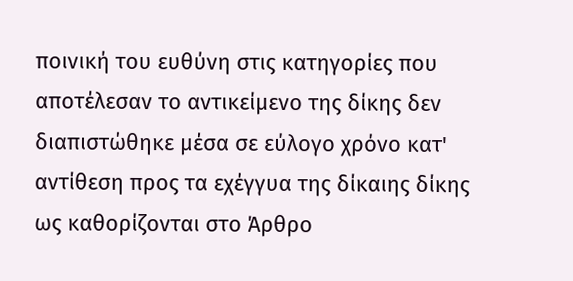ποινική του ευθύνη στις κατηγορίες που αποτέλεσαν το αντικείμενο της δίκης δεν διαπιστώθηκε μέσα σε εύλογο χρόνο κατ' αντίθεση προς τα εχέγγυα της δίκαιης δίκης ως καθορίζονται στο Άρθρο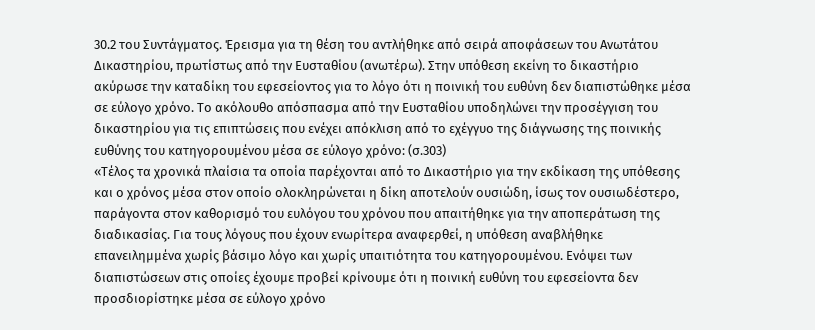30.2 του Συντάγματος. Έρεισμα για τη θέση του αντλήθηκε από σειρά αποφάσεων του Ανωτάτου Δικαστηρίου, πρωτίστως από την Ευσταθίου (ανωτέρω). Στην υπόθεση εκείνη το δικαστήριο ακύρωσε την καταδίκη του εφεσείοντος για το λόγο ότι η ποινική του ευθύνη δεν διαπιστώθηκε μέσα σε εύλογο χρόνο. Το ακόλουθο απόσπασμα από την Ευσταθίου υποδηλώνει την προσέγγιση του δικαστηρίου για τις επιπτώσεις που ενέχει απόκλιση από το εχέγγυο της διάγνωσης της ποινικής ευθύνης του κατηγορουμένου μέσα σε εύλογο χρόνο: (σ.303)
«Τέλος τα χρονικά πλαίσια τα οποία παρέχονται από το Δικαστήριο για την εκδίκαση της υπόθεσης και ο χρόνος μέσα στον οποίο ολοκληρώνεται η δίκη αποτελούν ουσιώδη, ίσως τον ουσιωδέστερο, παράγοντα στον καθορισμό του ευλόγου του χρόνου που απαιτήθηκε για την αποπεράτωση της διαδικασίας. Για τους λόγους που έχουν ενωρίτερα αναφερθεί, η υπόθεση αναβλήθηκε επανειλημμένα χωρίς βάσιμο λόγο και χωρίς υπαιτιότητα του κατηγορουμένου. Ενόψει των διαπιστώσεων στις οποίες έχουμε προβεί κρίνουμε ότι η ποινική ευθύνη του εφεσείοντα δεν προσδιορίστηκε μέσα σε εύλογο χρόνο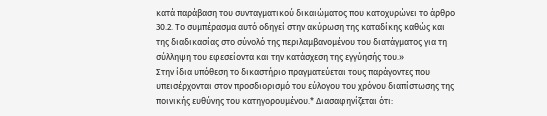κατά παράβαση του συνταγματικού δικαιώματος που κατοχυρώνει το άρθρο 30.2. Το συμπέρασμα αυτό οδηγεί στην ακύρωση της καταδίκης καθώς και της διαδικασίας στο σύνολό της περιλαμβανομένου του διατάγματος για τη σύλληψη του εφεσείοντα και την κατάσχεση της εγγύησής του.»
Στην ίδια υπόθεση το δικαστήριο πραγματεύεται τους παράγοντες που υπεισέρχονται στον προσδιορισμό του εύλογου του χρόνου διαπίστωσης της ποινικής ευθύνης του κατηγορουμένου.* Διασαφηνίζεται ότι: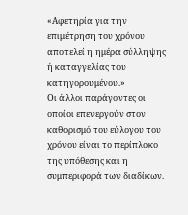«Αφετηρία για την επιμέτρηση του χρόνου αποτελεί η ημέρα σύλληψης ή καταγγελίας του κατηγορουμένου.»
Οι άλλοι παράγοντες οι οποίοι επενεργούν στον καθορισμό του εύλογου του χρόνου είναι το περίπλοκο της υπόθεσης και η συμπεριφορά των διαδίκων.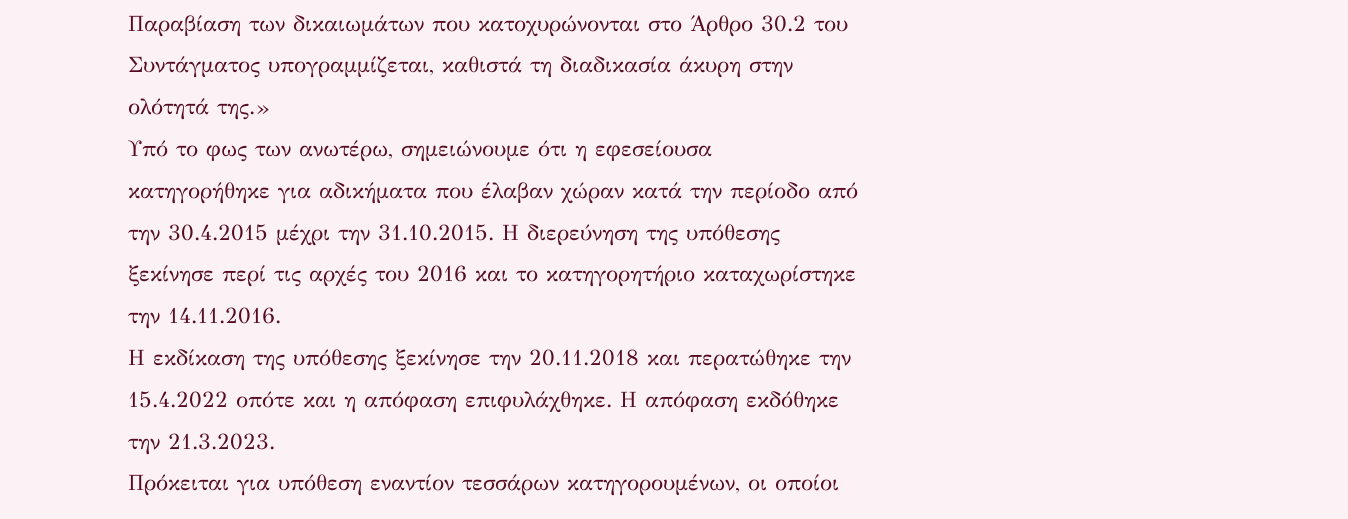Παραβίαση των δικαιωμάτων που κατοχυρώνονται στο Άρθρο 30.2 του Συντάγματος υπογραμμίζεται, καθιστά τη διαδικασία άκυρη στην ολότητά της.»
Υπό το φως των ανωτέρω, σημειώνουμε ότι η εφεσείουσα κατηγορήθηκε για αδικήματα που έλαβαν χώραν κατά την περίοδο από την 30.4.2015 μέχρι την 31.10.2015. Η διερεύνηση της υπόθεσης ξεκίνησε περί τις αρχές του 2016 και το κατηγορητήριο καταχωρίστηκε την 14.11.2016.
Η εκδίκαση της υπόθεσης ξεκίνησε την 20.11.2018 και περατώθηκε την 15.4.2022 οπότε και η απόφαση επιφυλάχθηκε. Η απόφαση εκδόθηκε την 21.3.2023.
Πρόκειται για υπόθεση εναντίον τεσσάρων κατηγορουμένων, οι οποίοι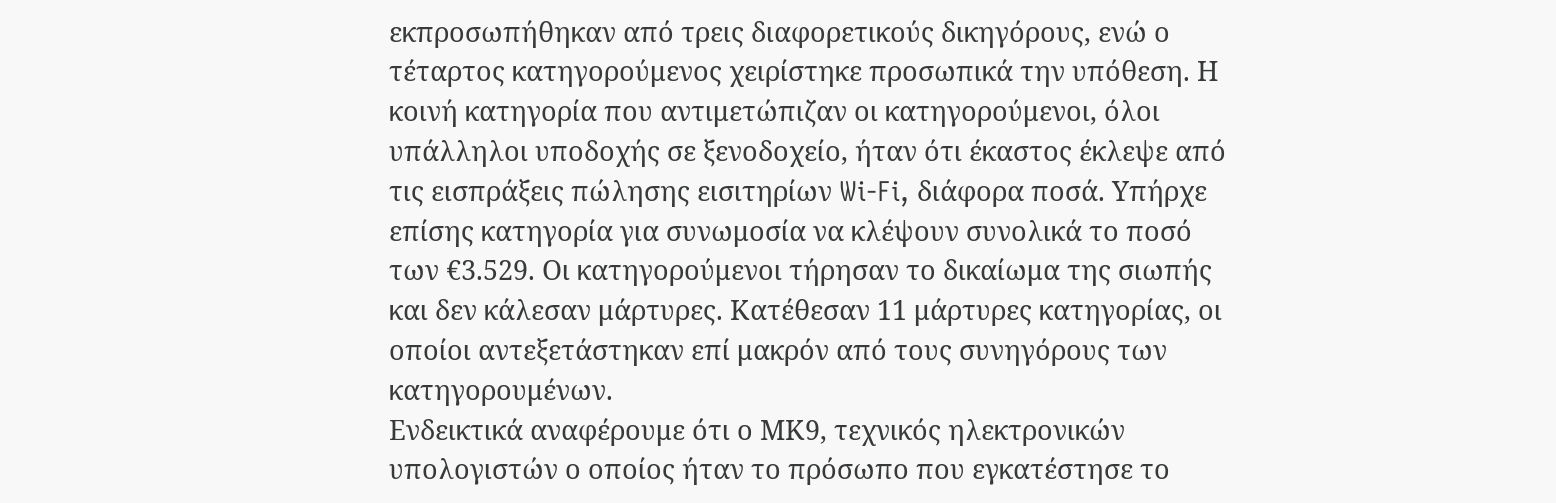εκπροσωπήθηκαν από τρεις διαφορετικούς δικηγόρους, ενώ ο τέταρτος κατηγορούμενος χειρίστηκε προσωπικά την υπόθεση. Η κοινή κατηγορία που αντιμετώπιζαν οι κατηγορούμενοι, όλοι υπάλληλοι υποδοχής σε ξενοδοχείο, ήταν ότι έκαστος έκλεψε από τις εισπράξεις πώλησης εισιτηρίων Wi-Fi, διάφορα ποσά. Υπήρχε επίσης κατηγορία για συνωμοσία να κλέψουν συνολικά το ποσό των €3.529. Οι κατηγορούμενοι τήρησαν το δικαίωμα της σιωπής και δεν κάλεσαν μάρτυρες. Κατέθεσαν 11 μάρτυρες κατηγορίας, οι οποίοι αντεξετάστηκαν επί μακρόν από τους συνηγόρους των κατηγορουμένων.
Ενδεικτικά αναφέρουμε ότι ο ΜΚ9, τεχνικός ηλεκτρονικών υπολογιστών ο οποίος ήταν το πρόσωπο που εγκατέστησε το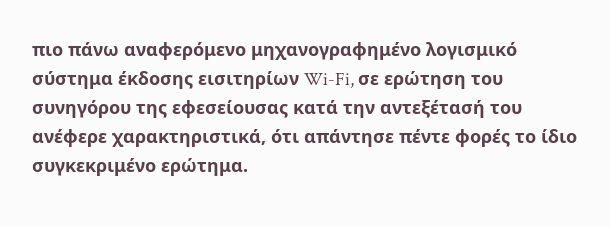πιο πάνω αναφερόμενο μηχανογραφημένο λογισμικό σύστημα έκδοσης εισιτηρίων Wi-Fi, σε ερώτηση του συνηγόρου της εφεσείουσας κατά την αντεξέτασή του ανέφερε χαρακτηριστικά, ότι απάντησε πέντε φορές το ίδιο συγκεκριμένο ερώτημα.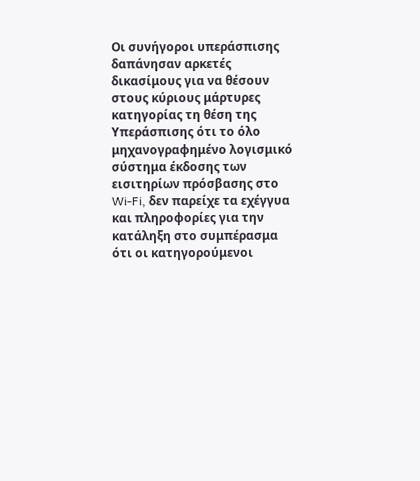Οι συνήγοροι υπεράσπισης δαπάνησαν αρκετές δικασίμους για να θέσουν στους κύριους μάρτυρες κατηγορίας τη θέση της Υπεράσπισης ότι το όλο μηχανογραφημένο λογισμικό σύστημα έκδοσης των εισιτηρίων πρόσβασης στο Wi-Fi, δεν παρείχε τα εχέγγυα και πληροφορίες για την κατάληξη στο συμπέρασμα ότι οι κατηγορούμενοι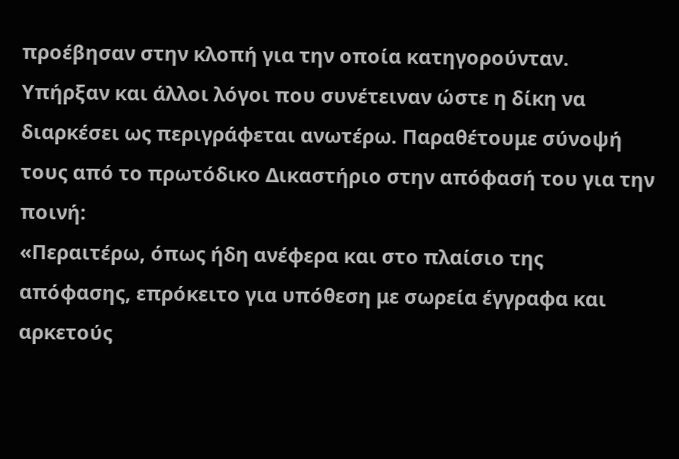προέβησαν στην κλοπή για την οποία κατηγορούνταν.
Υπήρξαν και άλλοι λόγοι που συνέτειναν ώστε η δίκη να διαρκέσει ως περιγράφεται ανωτέρω. Παραθέτουμε σύνοψή τους από το πρωτόδικο Δικαστήριο στην απόφασή του για την ποινή:
«Περαιτέρω, όπως ήδη ανέφερα και στο πλαίσιο της απόφασης, επρόκειτο για υπόθεση με σωρεία έγγραφα και αρκετούς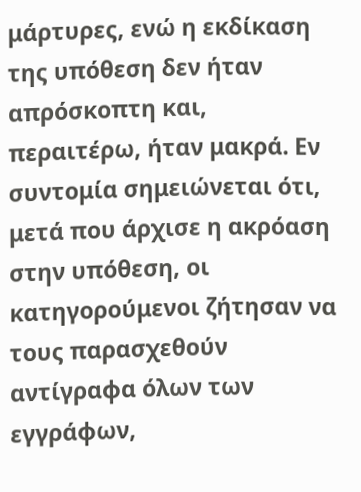μάρτυρες, ενώ η εκδίκαση της υπόθεση δεν ήταν απρόσκοπτη και, περαιτέρω, ήταν μακρά. Εν συντομία σημειώνεται ότι, μετά που άρχισε η ακρόαση στην υπόθεση, οι κατηγορούμενοι ζήτησαν να τους παρασχεθούν αντίγραφα όλων των εγγράφων,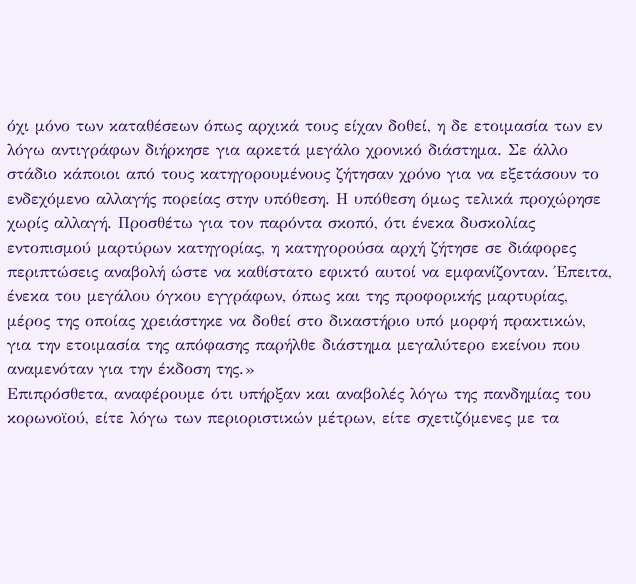όχι μόνο των καταθέσεων όπως αρχικά τους είχαν δοθεί, η δε ετοιμασία των εν λόγω αντιγράφων διήρκησε για αρκετά μεγάλο χρονικό διάστημα. Σε άλλο στάδιο κάποιοι από τους κατηγορουμένους ζήτησαν χρόνο για να εξετάσουν το ενδεχόμενο αλλαγής πορείας στην υπόθεση. Η υπόθεση όμως τελικά προχώρησε χωρίς αλλαγή. Προσθέτω για τον παρόντα σκοπό, ότι ένεκα δυσκολίας εντοπισμού μαρτύρων κατηγορίας, η κατηγορούσα αρχή ζήτησε σε διάφορες περιπτώσεις αναβολή ώστε να καθίστατο εφικτό αυτοί να εμφανίζονταν. Έπειτα, ένεκα του μεγάλου όγκου εγγράφων, όπως και της προφορικής μαρτυρίας, μέρος της οποίας χρειάστηκε να δοθεί στο δικαστήριο υπό μορφή πρακτικών, για την ετοιμασία της απόφασης παρήλθε διάστημα μεγαλύτερο εκείνου που αναμενόταν για την έκδοση της.»
Επιπρόσθετα, αναφέρουμε ότι υπήρξαν και αναβολές λόγω της πανδημίας του κορωνοϊού, είτε λόγω των περιοριστικών μέτρων, είτε σχετιζόμενες με τα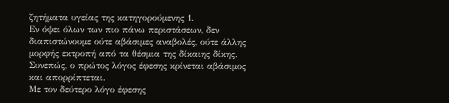ζητήματα υγείας της κατηγορούμενης 1.
Εν όψει όλων των πιο πάνω περιστάσεων, δεν διαπιστώνουμε ούτε αβάσιμες αναβολές, ούτε άλλης μορφής εκτροπή από τα θέσμια της δίκαιης δίκης. Συνεπώς, ο πρώτος λόγος έφεσης κρίνεται αβάσιμος και απορρίπτεται.
Με τον δεύτερο λόγο έφεσης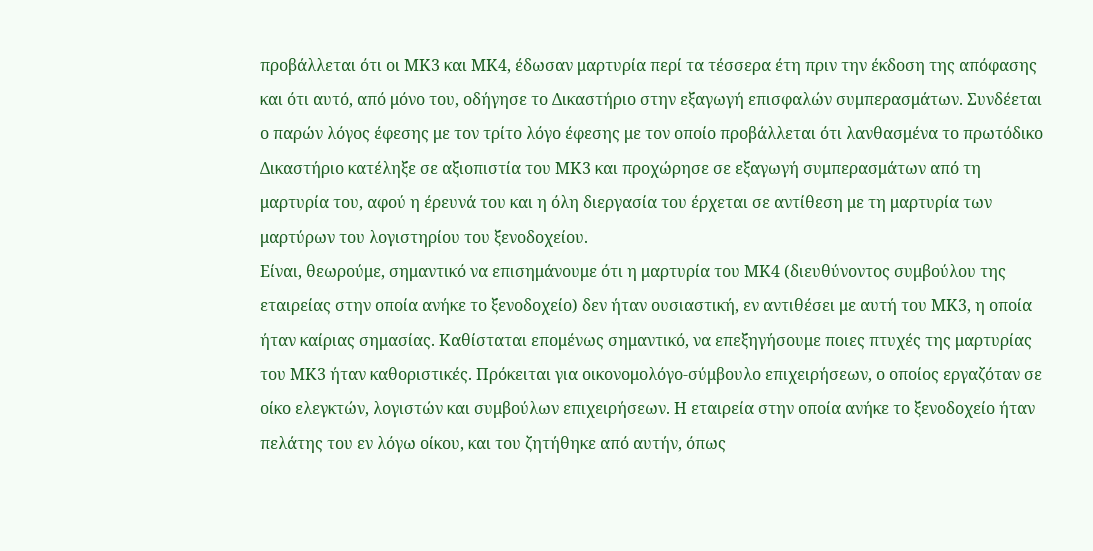προβάλλεται ότι οι ΜΚ3 και ΜΚ4, έδωσαν μαρτυρία περί τα τέσσερα έτη πριν την έκδοση της απόφασης και ότι αυτό, από μόνο του, οδήγησε το Δικαστήριο στην εξαγωγή επισφαλών συμπερασμάτων. Συνδέεται ο παρών λόγος έφεσης με τον τρίτο λόγο έφεσης με τον οποίο προβάλλεται ότι λανθασμένα το πρωτόδικο Δικαστήριο κατέληξε σε αξιοπιστία του ΜΚ3 και προχώρησε σε εξαγωγή συμπερασμάτων από τη μαρτυρία του, αφού η έρευνά του και η όλη διεργασία του έρχεται σε αντίθεση με τη μαρτυρία των μαρτύρων του λογιστηρίου του ξενοδοχείου.
Είναι, θεωρούμε, σημαντικό να επισημάνουμε ότι η μαρτυρία του ΜΚ4 (διευθύνοντος συμβούλου της εταιρείας στην οποία ανήκε το ξενοδοχείο) δεν ήταν ουσιαστική, εν αντιθέσει με αυτή του ΜΚ3, η οποία ήταν καίριας σημασίας. Καθίσταται επομένως σημαντικό, να επεξηγήσουμε ποιες πτυχές της μαρτυρίας του ΜΚ3 ήταν καθοριστικές. Πρόκειται για οικονομολόγο-σύμβουλο επιχειρήσεων, ο οποίος εργαζόταν σε οίκο ελεγκτών, λογιστών και συμβούλων επιχειρήσεων. Η εταιρεία στην οποία ανήκε το ξενοδοχείο ήταν πελάτης του εν λόγω οίκου, και του ζητήθηκε από αυτήν, όπως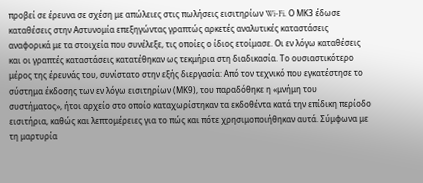προβεί σε έρευνα σε σχέση με απώλειες στις πωλήσεις εισιτηρίων Wi-Fi. Ο ΜΚ3 έδωσε καταθέσεις στην Αστυνομία επεξηγώντας γραπτώς αρκετές αναλυτικές καταστάσεις αναφορικά με τα στοιχεία που συνέλεξε, τις οποίες ο ίδιος ετοίμασε. Οι εν λόγω καταθέσεις και οι γραπτές καταστάσεις κατατέθηκαν ως τεκμήρια στη διαδικασία. Το ουσιαστικότερο μέρος της έρευνάς του, συνίστατο στην εξής διεργασία: Από τον τεχνικό που εγκατέστησε το σύστημα έκδοσης των εν λόγω εισιτηρίων (ΜΚ9), του παραδόθηκε η «μνήμη του συστήματος», ήτοι αρχείο στο οποίο καταχωρίστηκαν τα εκδοθέντα κατά την επίδικη περίοδο εισιτήρια, καθώς και λεπτομέρειες για το πώς και πότε χρησιμοποιήθηκαν αυτά. Σύμφωνα με τη μαρτυρία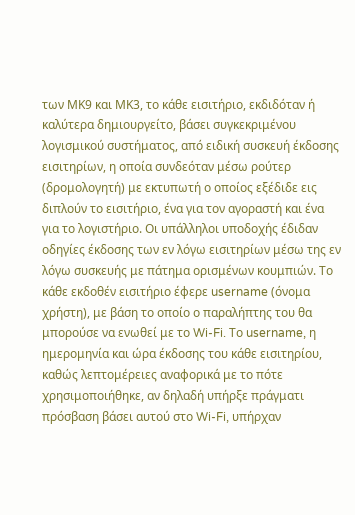των ΜΚ9 και ΜΚ3, το κάθε εισιτήριο, εκδιδόταν ή καλύτερα δημιουργείτο, βάσει συγκεκριμένου λογισμικού συστήματος, από ειδική συσκευή έκδοσης εισιτηρίων, η οποία συνδεόταν μέσω ρούτερ (δρομολογητή) με εκτυπωτή ο οποίος εξέδιδε εις διπλούν το εισιτήριο, ένα για τον αγοραστή και ένα για το λογιστήριο. Οι υπάλληλοι υποδοχής έδιδαν οδηγίες έκδοσης των εν λόγω εισιτηρίων μέσω της εν λόγω συσκευής με πάτημα ορισμένων κουμπιών. Το κάθε εκδοθέν εισιτήριο έφερε username (όνομα χρήστη), με βάση το οποίο ο παραλήπτης του θα μπορούσε να ενωθεί με το Wi-Fi. Το username, η ημερομηνία και ώρα έκδοσης του κάθε εισιτηρίου, καθώς λεπτομέρειες αναφορικά με το πότε χρησιμοποιήθηκε, αν δηλαδή υπήρξε πράγματι πρόσβαση βάσει αυτού στο Wi-Fi, υπήρχαν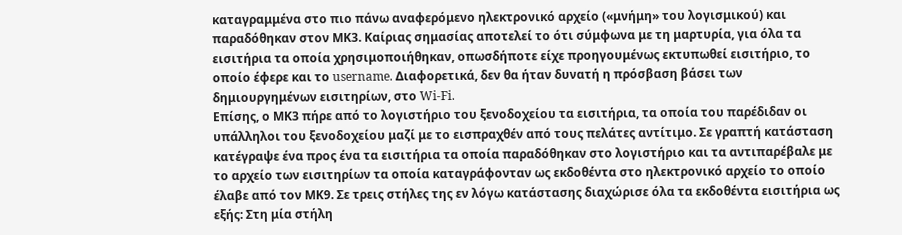καταγραμμένα στο πιο πάνω αναφερόμενο ηλεκτρονικό αρχείο («μνήμη» του λογισμικού) και παραδόθηκαν στον ΜΚ3. Καίριας σημασίας αποτελεί το ότι σύμφωνα με τη μαρτυρία, για όλα τα εισιτήρια τα οποία χρησιμοποιήθηκαν, οπωσδήποτε είχε προηγουμένως εκτυπωθεί εισιτήριο, το οποίο έφερε και το username. Διαφορετικά, δεν θα ήταν δυνατή η πρόσβαση βάσει των δημιουργημένων εισιτηρίων, στο Wi-Fi.
Επίσης, ο ΜΚ3 πήρε από το λογιστήριο του ξενοδοχείου τα εισιτήρια, τα οποία του παρέδιδαν οι υπάλληλοι του ξενοδοχείου μαζί με το εισπραχθέν από τους πελάτες αντίτιμο. Σε γραπτή κατάσταση κατέγραψε ένα προς ένα τα εισιτήρια τα οποία παραδόθηκαν στο λογιστήριο και τα αντιπαρέβαλε με το αρχείο των εισιτηρίων τα οποία καταγράφονταν ως εκδοθέντα στο ηλεκτρονικό αρχείο το οποίο έλαβε από τον ΜΚ9. Σε τρεις στήλες της εν λόγω κατάστασης διαχώρισε όλα τα εκδοθέντα εισιτήρια ως εξής: Στη μία στήλη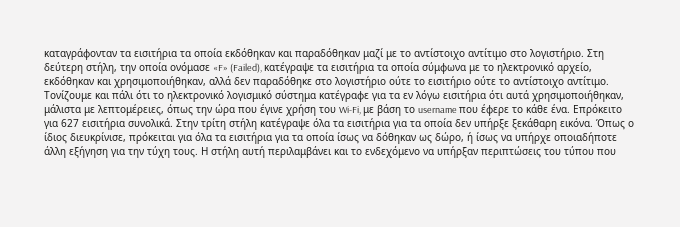καταγράφονταν τα εισιτήρια τα οποία εκδόθηκαν και παραδόθηκαν μαζί με το αντίστοιχο αντίτιμο στο λογιστήριο. Στη δεύτερη στήλη, την οποία ονόμασε «F» (Failed), κατέγραψε τα εισιτήρια τα οποία σύμφωνα με το ηλεκτρονικό αρχείο, εκδόθηκαν και χρησιμοποιήθηκαν, αλλά δεν παραδόθηκε στο λογιστήριο ούτε το εισιτήριο ούτε το αντίστοιχο αντίτιμο. Τονίζουμε και πάλι ότι το ηλεκτρονικό λογισμικό σύστημα κατέγραφε για τα εν λόγω εισιτήρια ότι αυτά χρησιμοποιήθηκαν, μάλιστα με λεπτομέρειες, όπως την ώρα που έγινε χρήση του Wi-Fi, με βάση το username που έφερε το κάθε ένα. Επρόκειτο για 627 εισιτήρια συνολικά. Στην τρίτη στήλη κατέγραψε όλα τα εισιτήρια για τα οποία δεν υπήρξε ξεκάθαρη εικόνα. Όπως ο ίδιος διευκρίνισε, πρόκειται για όλα τα εισιτήρια για τα οποία ίσως να δόθηκαν ως δώρο, ή ίσως να υπήρχε οποιαδήποτε άλλη εξήγηση για την τύχη τους. Η στήλη αυτή περιλαμβάνει και το ενδεχόμενο να υπήρξαν περιπτώσεις του τύπου που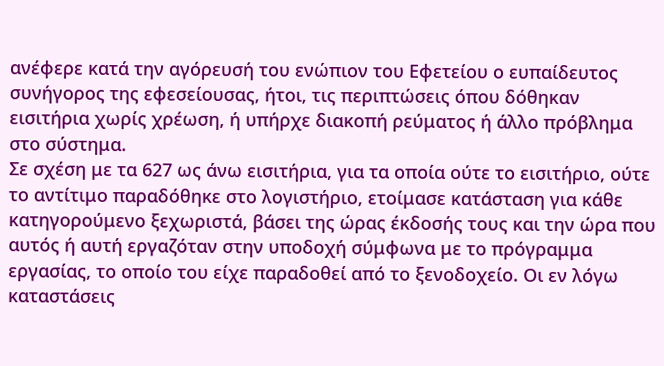ανέφερε κατά την αγόρευσή του ενώπιον του Εφετείου ο ευπαίδευτος συνήγορος της εφεσείουσας, ήτοι, τις περιπτώσεις όπου δόθηκαν εισιτήρια χωρίς χρέωση, ή υπήρχε διακοπή ρεύματος ή άλλο πρόβλημα στο σύστημα.
Σε σχέση με τα 627 ως άνω εισιτήρια, για τα οποία ούτε το εισιτήριο, ούτε το αντίτιμο παραδόθηκε στο λογιστήριο, ετοίμασε κατάσταση για κάθε κατηγορούμενο ξεχωριστά, βάσει της ώρας έκδοσής τους και την ώρα που αυτός ή αυτή εργαζόταν στην υποδοχή σύμφωνα με το πρόγραμμα εργασίας, το οποίο του είχε παραδοθεί από το ξενοδοχείο. Οι εν λόγω καταστάσεις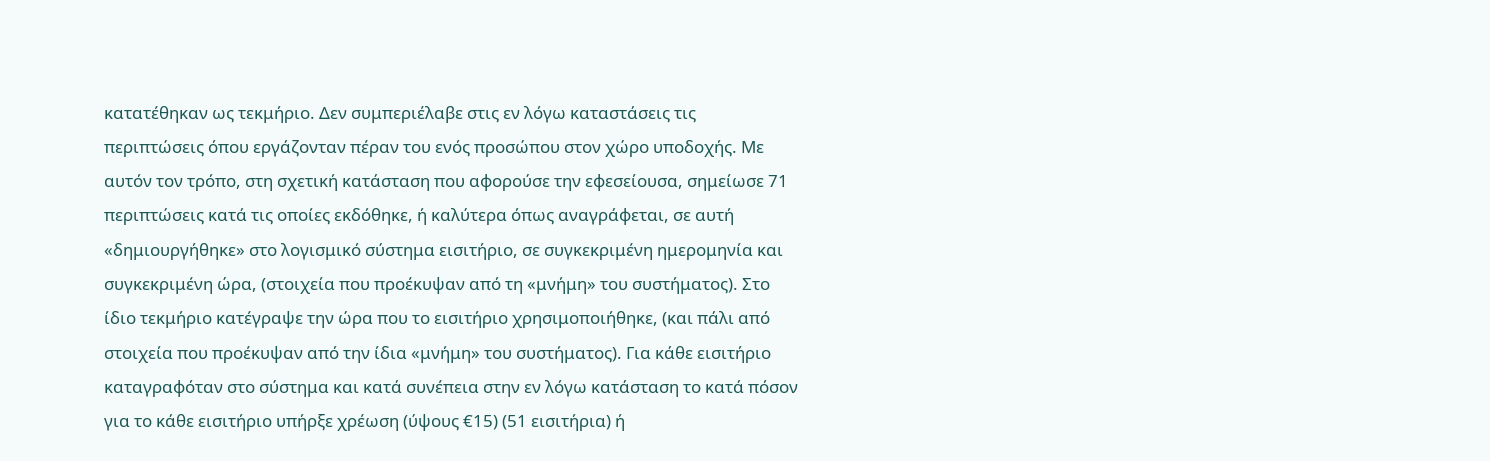κατατέθηκαν ως τεκμήριο. Δεν συμπεριέλαβε στις εν λόγω καταστάσεις τις περιπτώσεις όπου εργάζονταν πέραν του ενός προσώπου στον χώρο υποδοχής. Με αυτόν τον τρόπο, στη σχετική κατάσταση που αφορούσε την εφεσείουσα, σημείωσε 71 περιπτώσεις κατά τις οποίες εκδόθηκε, ή καλύτερα όπως αναγράφεται, σε αυτή «δημιουργήθηκε» στο λογισμικό σύστημα εισιτήριο, σε συγκεκριμένη ημερομηνία και συγκεκριμένη ώρα, (στοιχεία που προέκυψαν από τη «μνήμη» του συστήματος). Στο ίδιο τεκμήριο κατέγραψε την ώρα που το εισιτήριο χρησιμοποιήθηκε, (και πάλι από στοιχεία που προέκυψαν από την ίδια «μνήμη» του συστήματος). Για κάθε εισιτήριο καταγραφόταν στο σύστημα και κατά συνέπεια στην εν λόγω κατάσταση το κατά πόσον για το κάθε εισιτήριο υπήρξε χρέωση (ύψους €15) (51 εισιτήρια) ή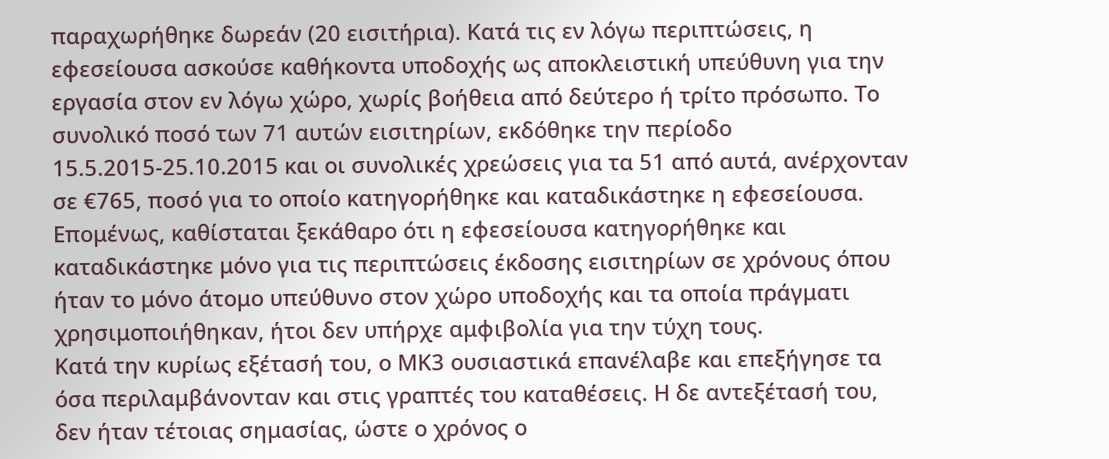παραχωρήθηκε δωρεάν (20 εισιτήρια). Κατά τις εν λόγω περιπτώσεις, η εφεσείουσα ασκούσε καθήκοντα υποδοχής ως αποκλειστική υπεύθυνη για την εργασία στον εν λόγω χώρο, χωρίς βοήθεια από δεύτερο ή τρίτο πρόσωπο. Το συνολικό ποσό των 71 αυτών εισιτηρίων, εκδόθηκε την περίοδο 15.5.2015-25.10.2015 και οι συνολικές χρεώσεις για τα 51 από αυτά, ανέρχονταν σε €765, ποσό για το οποίο κατηγορήθηκε και καταδικάστηκε η εφεσείουσα. Επομένως, καθίσταται ξεκάθαρο ότι η εφεσείουσα κατηγορήθηκε και καταδικάστηκε μόνο για τις περιπτώσεις έκδοσης εισιτηρίων σε χρόνους όπου ήταν το μόνο άτομο υπεύθυνο στον χώρο υποδοχής και τα οποία πράγματι χρησιμοποιήθηκαν, ήτοι δεν υπήρχε αμφιβολία για την τύχη τους.
Κατά την κυρίως εξέτασή του, ο ΜΚ3 ουσιαστικά επανέλαβε και επεξήγησε τα όσα περιλαμβάνονταν και στις γραπτές του καταθέσεις. Η δε αντεξέτασή του, δεν ήταν τέτοιας σημασίας, ώστε ο χρόνος ο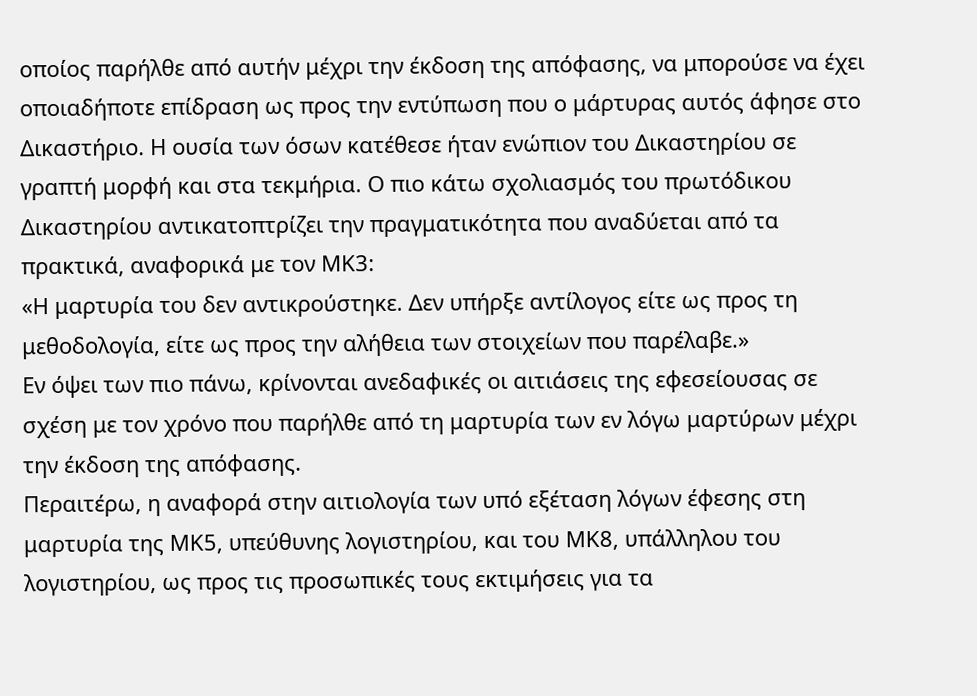οποίος παρήλθε από αυτήν μέχρι την έκδοση της απόφασης, να μπορούσε να έχει οποιαδήποτε επίδραση ως προς την εντύπωση που ο μάρτυρας αυτός άφησε στο Δικαστήριο. Η ουσία των όσων κατέθεσε ήταν ενώπιον του Δικαστηρίου σε γραπτή μορφή και στα τεκμήρια. Ο πιο κάτω σχολιασμός του πρωτόδικου Δικαστηρίου αντικατοπτρίζει την πραγματικότητα που αναδύεται από τα πρακτικά, αναφορικά με τον ΜΚ3:
«Η μαρτυρία του δεν αντικρούστηκε. Δεν υπήρξε αντίλογος είτε ως προς τη μεθοδολογία, είτε ως προς την αλήθεια των στοιχείων που παρέλαβε.»
Εν όψει των πιο πάνω, κρίνονται ανεδαφικές οι αιτιάσεις της εφεσείουσας σε σχέση με τον χρόνο που παρήλθε από τη μαρτυρία των εν λόγω μαρτύρων μέχρι την έκδοση της απόφασης.
Περαιτέρω, η αναφορά στην αιτιολογία των υπό εξέταση λόγων έφεσης στη μαρτυρία της ΜΚ5, υπεύθυνης λογιστηρίου, και του ΜΚ8, υπάλληλου του λογιστηρίου, ως προς τις προσωπικές τους εκτιμήσεις για τα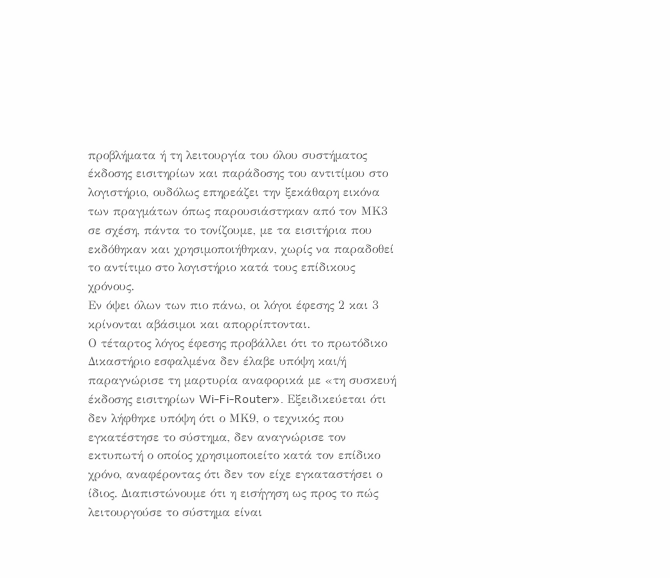προβλήματα ή τη λειτουργία του όλου συστήματος έκδοσης εισιτηρίων και παράδοσης του αντιτίμου στο λογιστήριο, ουδόλως επηρεάζει την ξεκάθαρη εικόνα των πραγμάτων όπως παρουσιάστηκαν από τον ΜΚ3 σε σχέση, πάντα το τονίζουμε, με τα εισιτήρια που εκδόθηκαν και χρησιμοποιήθηκαν, χωρίς να παραδοθεί το αντίτιμο στο λογιστήριο κατά τους επίδικους χρόνους.
Εν όψει όλων των πιο πάνω, οι λόγοι έφεσης 2 και 3 κρίνονται αβάσιμοι και απορρίπτονται.
Ο τέταρτος λόγος έφεσης προβάλλει ότι το πρωτόδικο Δικαστήριο εσφαλμένα δεν έλαβε υπόψη και/ή παραγνώρισε τη μαρτυρία αναφορικά με «τη συσκευή έκδοσης εισιτηρίων Wi-Fi-Router». Εξειδικεύεται ότι δεν λήφθηκε υπόψη ότι ο ΜΚ9, ο τεχνικός που εγκατέστησε το σύστημα, δεν αναγνώρισε τον εκτυπωτή ο οποίος χρησιμοποιείτο κατά τον επίδικο χρόνο, αναφέροντας ότι δεν τον είχε εγκαταστήσει ο ίδιος. Διαπιστώνουμε ότι η εισήγηση ως προς το πώς λειτουργούσε το σύστημα είναι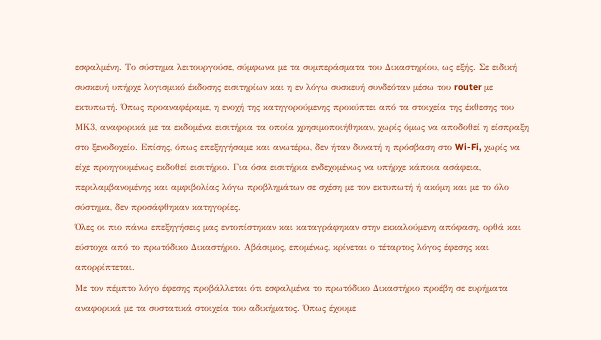εσφαλμένη. Το σύστημα λειτουργούσε, σύμφωνα με τα συμπεράσματα του Δικαστηρίου, ως εξής. Σε ειδική συσκευή υπήρχε λογισμικό έκδοσης εισιτηρίων και η εν λόγω συσκευή συνδεόταν μέσω του router με εκτυπωτή. Όπως προαναφέραμε, η ενοχή της κατηγορούμενης προκύπτει από τα στοιχεία της έκθεσης του ΜΚ3, αναφορικά με τα εκδομένα εισιτήρια τα οποία χρησιμοποιήθηκαν, χωρίς όμως να αποδοθεί η είσπραξη στο ξενοδοχείο. Επίσης, όπως επεξηγήσαμε και ανωτέρω, δεν ήταν δυνατή η πρόσβαση στο Wi-Fi, χωρίς να είχε προηγουμένως εκδοθεί εισιτήριο. Για όσα εισιτήρια ενδεχομένως να υπήρχε κάποια ασάφεια, περιλαμβανομένης και αμφιβολίας λόγω προβλημάτων σε σχέση με τον εκτυπωτή ή ακόμη και με το όλο σύστημα, δεν προσάφθηκαν κατηγορίες.
Όλες οι πιο πάνω επεξηγήσεις μας εντοπίστηκαν και καταγράφηκαν στην εκκαλούμενη απόφαση, ορθά και εύστοχα από το πρωτόδικο Δικαστήριο. Αβάσιμος, επομένως, κρίνεται ο τέταρτος λόγος έφεσης και απορρίπτεται.
Με τον πέμπτο λόγο έφεσης προβάλλεται ότι εσφαλμένα το πρωτόδικο Δικαστήριο προέβη σε ευρήματα αναφορικά με τα συστατικά στοιχεία του αδικήματος. Όπως έχουμε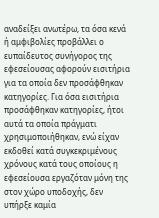αναδείξει ανωτέρω, τα όσα κενά ή αμφιβολίες προβάλλει ο ευπαίδευτος συνήγορος της εφεσείουσας αφορούν εισιτήρια για τα οποία δεν προσάφθηκαν κατηγορίες. Για όσα εισιτήρια προσάφθηκαν κατηγορίες, ήτοι αυτά τα οποία πράγματι χρησιμοποιήθηκαν, ενώ είχαν εκδοθεί κατά συγκεκριμένους χρόνους κατά τους οποίους η εφεσείουσα εργαζόταν μόνη της στον χώρο υποδοχής, δεν υπήρξε καμία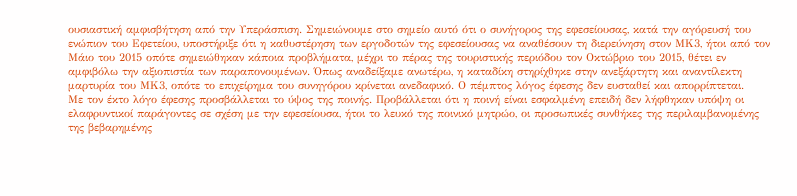ουσιαστική αμφισβήτηση από την Υπεράσπιση. Σημειώνουμε στο σημείο αυτό ότι ο συνήγορος της εφεσείουσας, κατά την αγόρευσή του ενώπιον του Εφετείου, υποστήριξε ότι η καθυστέρηση των εργοδοτών της εφεσείουσας να αναθέσουν τη διερεύνηση στον ΜΚ3, ήτοι από τον Μάιο του 2015 οπότε σημειώθηκαν κάποια προβλήματα, μέχρι το πέρας της τουριστικής περιόδου τον Οκτώβριο του 2015, θέτει εν αμφιβόλω την αξιοπιστία των παραπονουμένων. Όπως αναδείξαμε ανωτέρω, η καταδίκη στηρίχθηκε στην ανεξάρτητη και αναντίλεκτη μαρτυρία του ΜΚ3, οπότε το επιχείρημα του συνηγόρου κρίνεται ανεδαφικό. Ο πέμπτος λόγος έφεσης δεν ευσταθεί και απορρίπτεται.
Με τον έκτο λόγο έφεσης προσβάλλεται το ύψος της ποινής. Προβάλλεται ότι η ποινή είναι εσφαλμένη επειδή δεν λήφθηκαν υπόψη οι ελαφρυντικοί παράγοντες σε σχέση με την εφεσείουσα, ήτοι το λευκό της ποινικό μητρώο, οι προσωπικές συνθήκες της περιλαμβανομένης της βεβαρημένης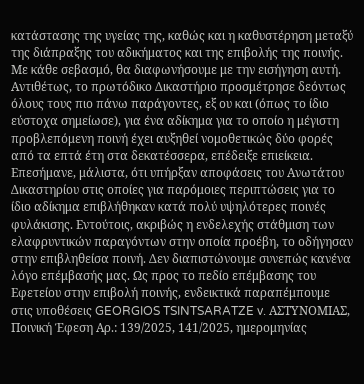κατάστασης της υγείας της, καθώς και η καθυστέρηση μεταξύ της διάπραξης του αδικήματος και της επιβολής της ποινής. Με κάθε σεβασμό, θα διαφωνήσουμε με την εισήγηση αυτή. Αντιθέτως, το πρωτόδικο Δικαστήριο προσμέτρησε δεόντως όλους τους πιο πάνω παράγοντες, εξ ου και (όπως το ίδιο εύστοχα σημείωσε), για ένα αδίκημα για το οποίο η μέγιστη προβλεπόμενη ποινή έχει αυξηθεί νομοθετικώς δύο φορές από τα επτά έτη στα δεκατέσσερα, επέδειξε επιείκεια. Επεσήμανε, μάλιστα, ότι υπήρξαν αποφάσεις του Ανωτάτου Δικαστηρίου στις οποίες για παρόμοιες περιπτώσεις για το ίδιο αδίκημα επιβλήθηκαν κατά πολύ υψηλότερες ποινές φυλάκισης. Εντούτοις, ακριβώς η ενδελεχής στάθμιση των ελαφρυντικών παραγόντων στην οποία προέβη, το οδήγησαν στην επιβληθείσα ποινή. Δεν διαπιστώνουμε συνεπώς κανένα λόγο επέμβασής μας. Ως προς το πεδίο επέμβασης του Εφετείου στην επιβολή ποινής, ενδεικτικά παραπέμπουμε στις υποθέσεις GEORGIOS TSINTSARATZE v. ΑΣΤΥΝΟΜΙΑΣ, Ποινική Έφεση Αρ.: 139/2025, 141/2025, ημερομηνίας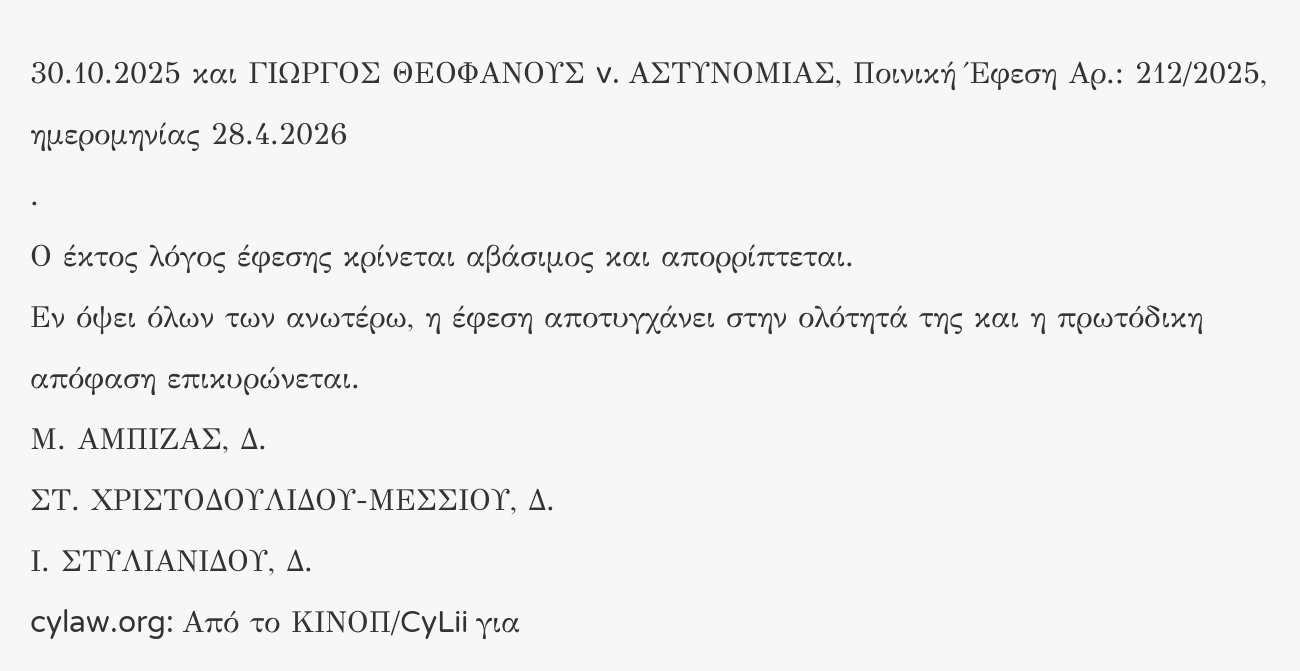30.10.2025 και ΓΙΩΡΓΟΣ ΘΕΟΦΑΝΟΥΣ v. ΑΣΤΥΝΟΜΙΑΣ, Ποινική Έφεση Αρ.: 212/2025, ημερομηνίας 28.4.2026
.
Ο έκτος λόγος έφεσης κρίνεται αβάσιμος και απορρίπτεται.
Εν όψει όλων των ανωτέρω, η έφεση αποτυγχάνει στην ολότητά της και η πρωτόδικη απόφαση επικυρώνεται.
Μ. ΑΜΠΙΖΑΣ, Δ.
ΣΤ. ΧΡΙΣΤΟΔΟΥΛΙΔΟΥ-ΜΕΣΣΙΟΥ, Δ.
Ι. ΣΤΥΛΙΑΝΙΔΟΥ, Δ.
cylaw.org: Από το ΚΙΝOΠ/CyLii για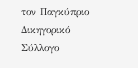τον Παγκύπριο Δικηγορικό Σύλλογο